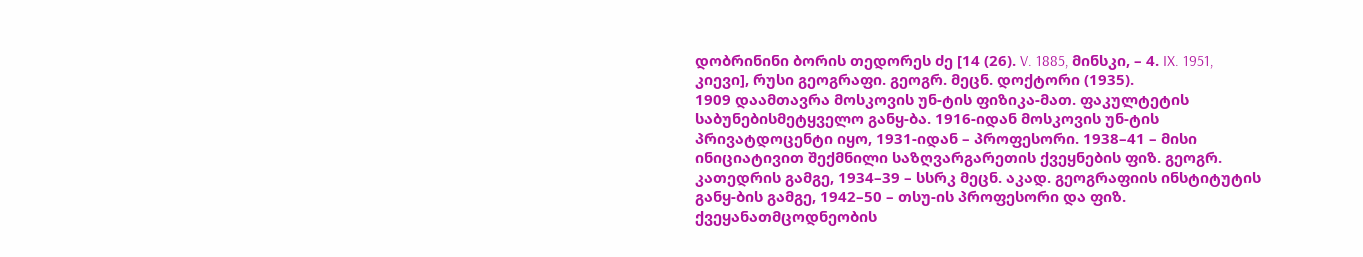დობრინინი ბორის თედორეს ძე [14 (26). V. 1885, მინსკი, – 4. IX. 1951, კიევი], რუსი გეოგრაფი. გეოგრ. მეცნ. დოქტორი (1935).
1909 დაამთავრა მოსკოვის უნ-ტის ფიზიკა-მათ. ფაკულტეტის საბუნებისმეტყველო განყ-ბა. 1916-იდან მოსკოვის უნ-ტის პრივატდოცენტი იყო, 1931-იდან – პროფესორი. 1938–41 – მისი ინიციატივით შექმნილი საზღვარგარეთის ქვეყნების ფიზ. გეოგრ. კათედრის გამგე, 1934–39 – სსრკ მეცნ. აკად. გეოგრაფიის ინსტიტუტის განყ-ბის გამგე, 1942–50 – თსუ-ის პროფესორი და ფიზ. ქვეყანათმცოდნეობის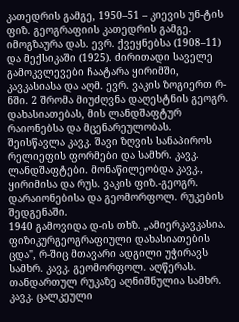კათედრის გამგე, 1950–51 – კიევის უნ-ტის ფიზ. გეოგრაფიის კათედრის გამგე.
იმოგზაურა დას. ევრ. ქვეყნებსა (1908–11) და მექსიკაში (1925). ძირითადი საველე გამოკვლევები ჩაატარა ყირიმში, კავკასიასა და აღმ. ევრ. ვაკის ზოგიერთ რ-ნში. 2 შრომა მიუძღვნა დაღესტნის გეოგრ. დახასიათებას, მის ლანდშაფტურ რაიონებსა და მცენარეულობას.
შეისწავლა კავკ. შავი ზღვის სანაპიროს რელიეფის ფორმები და სამხრ. კავკ. ლანდშაფტები. მონაწილეობდა კავკ., ყირიმისა და რუს. ვაკის ფიზ.-გეოგრ. დარაიონებისა და გეომორფოლ. რუკების შედგენაში.
1940 გამოვიდა დ-ის თხზ. „ამიერკავკასია. ფიზიკურგეოგრაფიული დახასიათების ცდა", რ-შიც მთავარი ადგილი უჭირავს სამხრ. კავკ. გეომორფოლ. აღწერას. თანდართულ რუკაზე აღნიშნულია სამხრ. კავკ. ცალკეული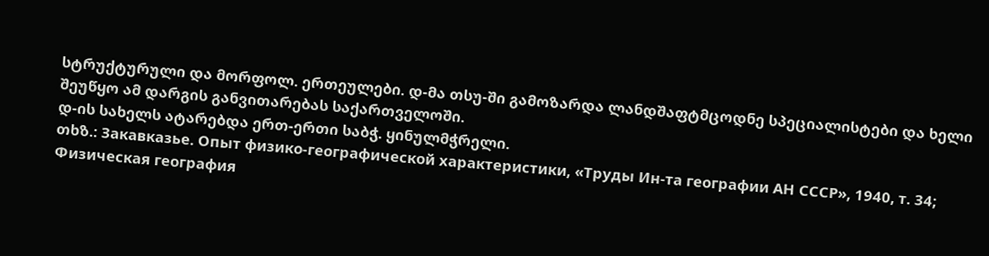სტრუქტურული და მორფოლ. ერთეულები. დ-მა თსუ-ში გამოზარდა ლანდშაფტმცოდნე სპეციალისტები და ხელი შეუწყო ამ დარგის განვითარებას საქართველოში.
დ-ის სახელს ატარებდა ერთ-ერთი საბჭ. ყინულმჭრელი.
თხზ.: Закавказье. Опыт физико-географической характеристики, «Труды Ин-та географии АН СССР», 1940, т. 34; Физическая география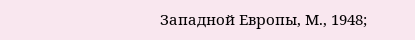Западной Европы, М., 1948;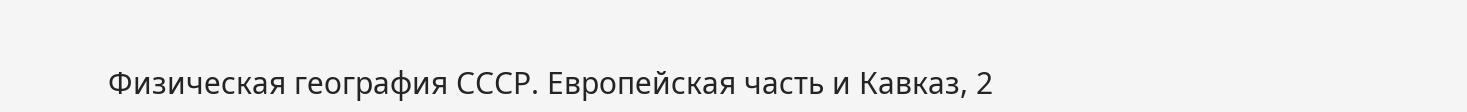Физическая география СССР. Европейская часть и Кавказ, 2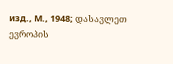изд., М., 1948; დასავლეთ ევროპის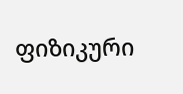ფიზიკური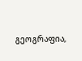გეოგრაფია,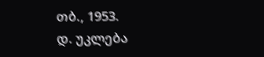თბ., 1953.
დ. უკლება